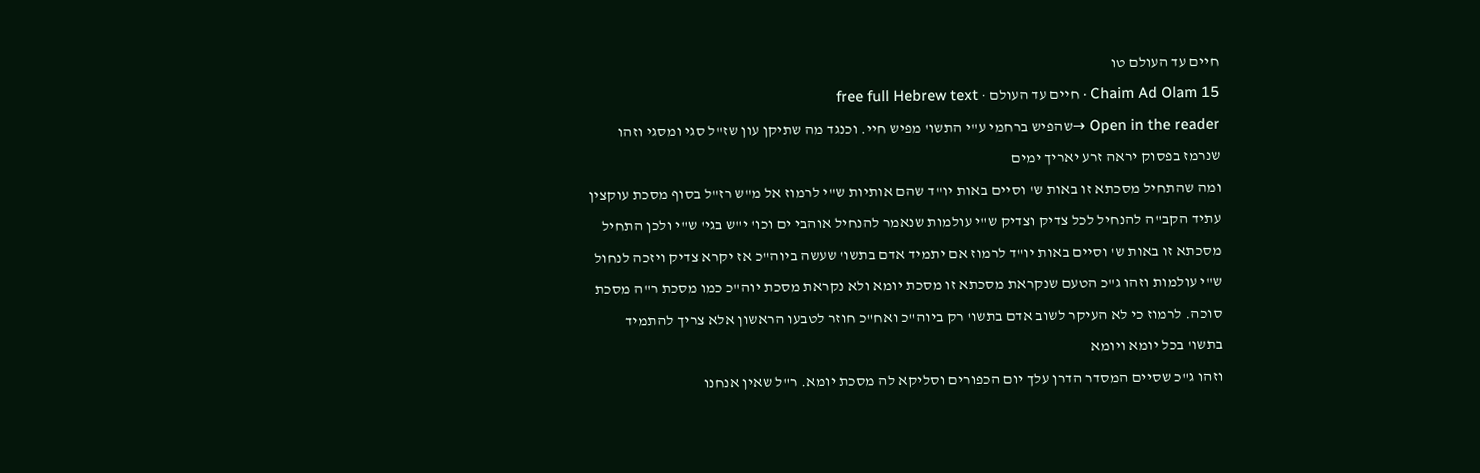חיים עד העולם טו
Chaim Ad Olam 15 · חיים עד העולם · free full Hebrew text
Open in the reader →שהפיש ברחמי ע"י התשו' מפיש חיי. וכנגד מה שתיקן עון שז"ל סגי ומסגי וזהו שנרמז בפסוק יראה זרע יאריך ימים
ומה שהתחיל מסכתא זו באות ש' וסיים באות יו"ד שהם אותיות ש"י לרמוז אל מ"ש רז"ל בסוף מסכת עוקצין עתיד הקב"ה להנחיל לכל צדיק וצדיק ש"י עולמות שנאמר להנחיל אוהבי ים וכו' י"ש בגי' ש"י ולכן התחיל מסכתא זו באות ש' וסיים באות יו"ד לרמוז אם יתמיד אדם בתשו' שעשה ביוה"כ אז יקרא צדיק ויזכה לנחול ש"י עולמות וזהו ג"כ הטעם שנקראת מסכתא זו מסכת יומא ולא נקראת מסכת יוה"כ כמו מסכת ר"ה מסכת סוכה. לרמוז כי לא העיקר לשוב אדם בתשו' רק ביוה"כ ואח"כ חוזר לטבעו הראשון אלא צריך להתמיד בתשו' בכל יומא ויומא
וזהו ג"כ שסיים המסדר הדרן עלך יום הכפורים וסליקא לה מסכת יומא. ר"ל שאין אנחנו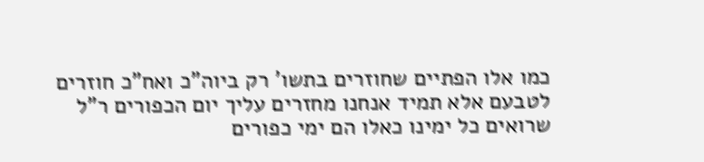כמו אלו הפתיים שחוזרים בתשו' רק ביוה"כ ואח"כ חוזרים לטבעם אלא תמיד אנחנו מחזרים עליך יום הכפורים ר"ל שרואים כל ימינו כאלו הם ימי כפורים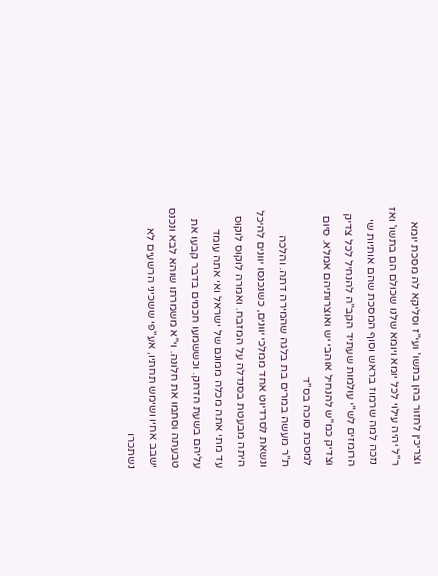וצריכין לחזור בהן בתשו' ועי"ז וסליקא לה מסכת יומא ר"ל יהיה עילוי לכל יומא ויומא שלנו שכולם הם בתשו' ואז נזכה למה שרמוז בראש וסוף המסכת שהם אותיות שי הרומזים לש"י עולמות שעתיד הקב"ה להנחיל לכל צדיק וצדיק כמ"ש להנחיל אוהבי יש ואוצרותיהם אמלא. סיום למסכת סוכה בס"ד
ת"ר מעשה במרים בת בלגה שהמירה דתה. והלכה ונשאת לסרדיוט אחד ממלכי יוונים, כשנכנסו יוונים להיכל היתה מבעטת בסנדלה על המזבח. ואמרה לוקוס לוקוס עד מתי אתה מכלה ממונם של ישראל ואי אתה עומד עליהם בשעת הדחק. וכששמעו חכמים בדבר קבעו את טבעתה וסתמו את חלונה. וי"א משמרתו שוהא לבא ונכנס ישבב אחיו ושימש תחתיו, אע"פי ששכיני הרשעים לא נשתכרו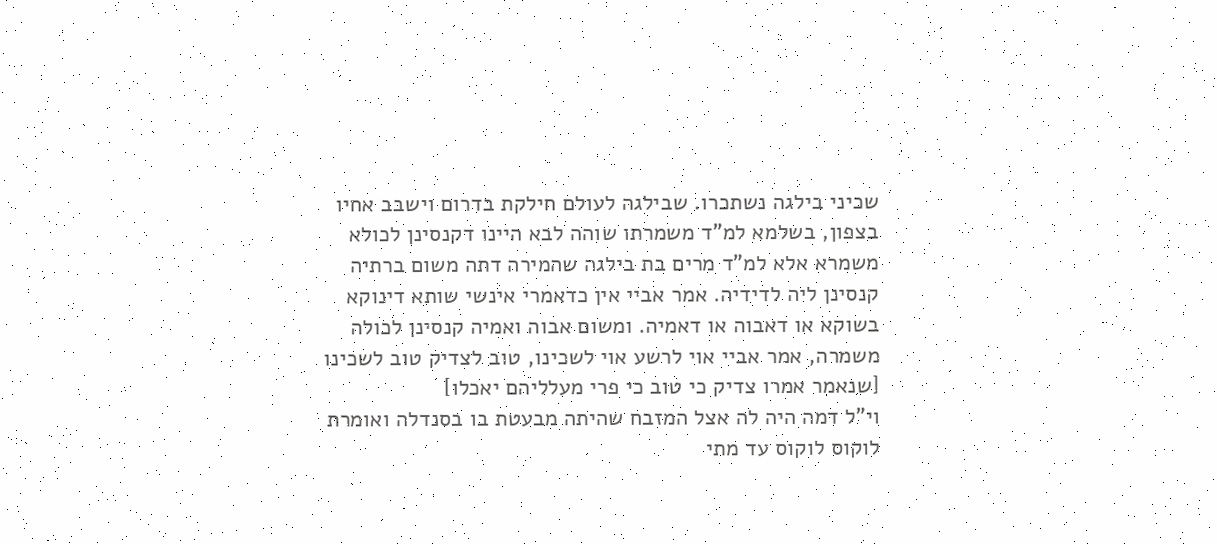שכיני בילגה נשתכרו. שבילגה לעולם חילקת בדרום וישבב אחיו בצפון, בשלמא למ"ד משמרתו שוהה לבא היינו דקנסינן לכולא משמרא אלא למ"ד מרים בת בילגה שהמירה דתה משום ברתיה קנסינן ליה לדידיה. אמר אביי אין כדאמרי אינשי שותא דינוקא בשוקא או דאבוה או דאמיה. ומשום אבוה ואמיה קנסינן לכולה משמרה, אמר אביי אוי לרשע אוי לשכינו, טוב לצדיק טוב לשכינו [שנאמר אמרו צדיק כי טוב כי פרי מעלליהם יאכלו]
וי"ל דמה היה לה אצל המזבח שהיתה מבעטת בו בסנדלה ואומרת לוקוס לוקוס עד מתי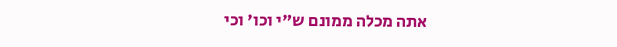אתה מכלה ממונם ש"י וכו' וכי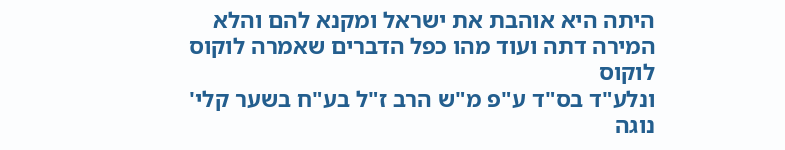היתה היא אוהבת את ישראל ומקנא להם והלא המירה דתה ועוד מהו כפל הדברים שאמרה לוקוס לוקוס
ונלע"ד בס"ד ע"פ מ"ש הרב ז"ל בע"ח בשער קלי' נוגה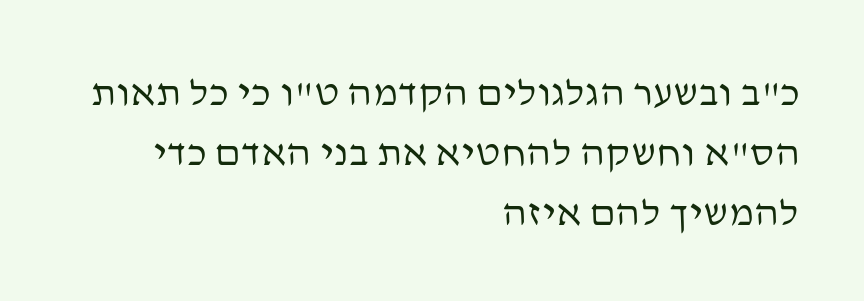כ"ב ובשער הגלגולים הקדמה ט"ו כי כל תאות הס"א וחשקה להחטיא את בני האדם כדי להמשיך להם איזה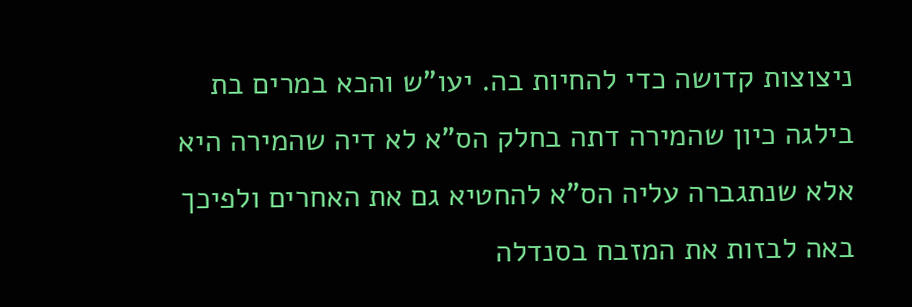ניצוצות קדושה כדי להחיות בה. יעו"ש והכא במרים בת בילגה כיון שהמירה דתה בחלק הס"א לא דיה שהמירה היא אלא שנתגברה עליה הס"א להחטיא גם את האחרים ולפיכך באה לבזות את המזבח בסנדלה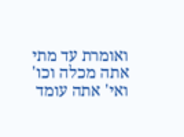ואומרת עד מתי אתה מכלה וכו' ואי' אתה עומד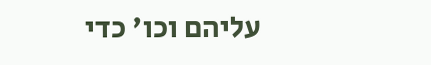עליהם וכו' כדי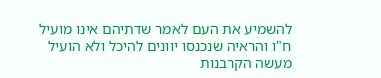להשמיע את העם לאמר שדתיהם אינו מועיל ח"ו והראיה שנכנסו יוונים להיכל ולא הועיל מעשה הקרבנות